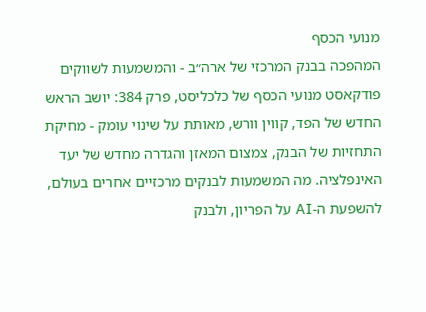מנועי הכסף
המהפכה בבנק המרכזי של ארה״ב - והמשמעות לשווקים
פודקאסט מנועי הכסף של כלכליסט, פרק 384: יושב הראש החדש של הפד, קווין וורש, מאותת על שינוי עומק - מחיקת התחזיות של הבנק, צמצום המאזן והגדרה מחדש של יעד האינפלציה. מה המשמעות לבנקים מרכזיים אחרים בעולם, להשפעת ה-AI על הפריון, ולבנק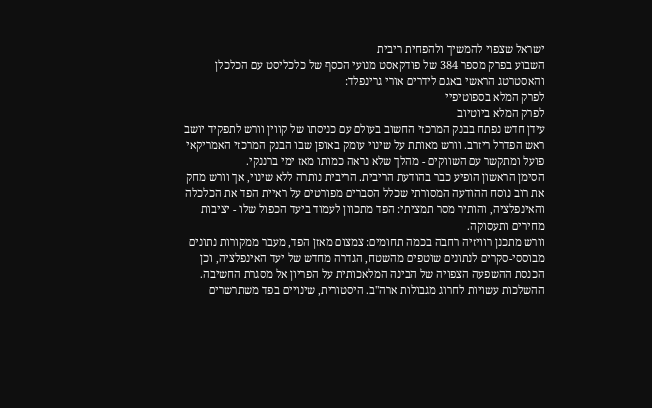ישראל שצפוי להמשיך ולהפחית ריבית
השבוע בפרק מספר 384 של פודקאסט מנועי הכסף של כלכליסט עם הכלכלן והאסטרטג הראשי באגם לידרים אורי גרינפלד:
לפרק המלא בספוטיפיי
לפרק המלא ביוטיוב
עידן חדש נפתח בבנק המרכזי החשוב בעולם עם כניסתו של קווין וורש לתפקיד יושב ראש הפדרל ריזרב. וורש מאותת על שינוי עומק באופן שבו הבנק המרכזי האמריקאי פועל ומתקשר עם השווקים - מהלך שלא נראה כמותו מאז ימי ברננקי.
הסימן הראשון הופיע כבר בהודעת הריבית. הריבית נותרה ללא שינוי, אך וורש מחק את רוב נוסח ההודעה המסורתי שכלל הסברים מפורטים על ראיית הפד את הכלכלה והאינפלציה, והותיר מסר תמציתי: הפד מתכוון לעמוד ביעד הכפול שלו - יציבות מחירים ותעסוקה.
וורש מתכנן רוויזיה רחבה בכמה תחומים: צמצום מאזן הפד, מעבר ממקורות נתונים מבוססי-סקרים לנתונים שוטפים מהשטח, הגדרה מחדש של יעד האינפלציה, וכן הכנסת ההשפעה הצפויה של הבינה המלאכותית על הפריון אל מסגרת החשיבה.
ההשלכות עשויות לחרוג מגבולות ארה"ב. היסטורית, שינויים בפד משתרשרים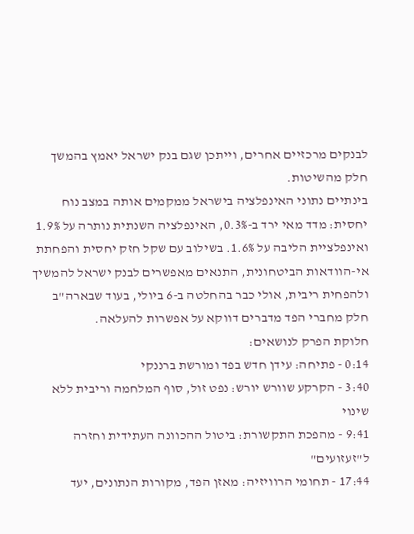לבנקים מרכזיים אחרים, וייתכן שגם בנק ישראל יאמץ בהמשך חלק מהשיטות.
בינתיים נתוני האינפלציה בישראל ממקמים אותה במצב נוח יחסית: מדד מאי ירד ב-0.3%, האינפלציה השנתית נותרה על 1.9% ואינפלציית הליבה על 1.6%. בשילוב עם שקל חזק יחסית והפחתת אי-הוודאות הביטחונית, התנאים מאפשרים לבנק ישראל להמשיך ולהפחית ריבית, אולי כבר בהחלטה ב-6 ביולי, בעוד שבארה"ב חלק מחברי הפד מדברים דווקא על אפשרות להעלאה.
חלוקת הפרק לנושאים:
0:14 - פתיחה: עידן חדש בפד ומורשת ברננקי
3:40 - הקרקע שוורש יורש: נפט זול, סוף המלחמה וריבית ללא שינוי
9:41 - מהפכת התקשורת: ביטול ההכוונה העתידית וחזרה ל"זעזועים"
17:44 - תחומי הרוויזיה: מאזן הפד, מקורות הנתונים, יעד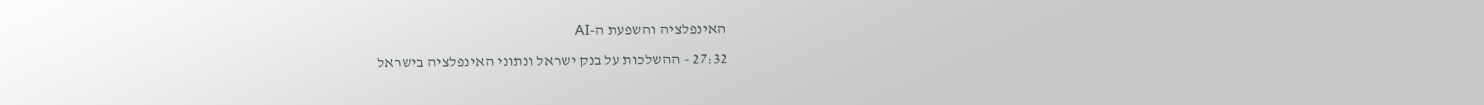האינפלציה והשפעת ה-AI
27:32 - ההשלכות על בנק ישראל ונתוני האינפלציה בישראל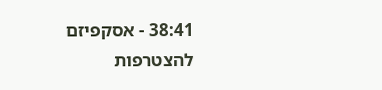38:41 - אסקפיזם
להצטרפות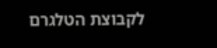לקבוצת הטלגרם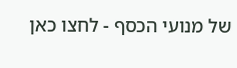של מנועי הכסף - לחצו כאן